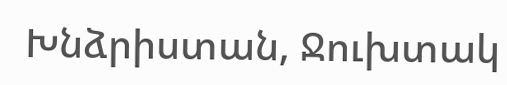Խնձրիստան, Ջուխտակ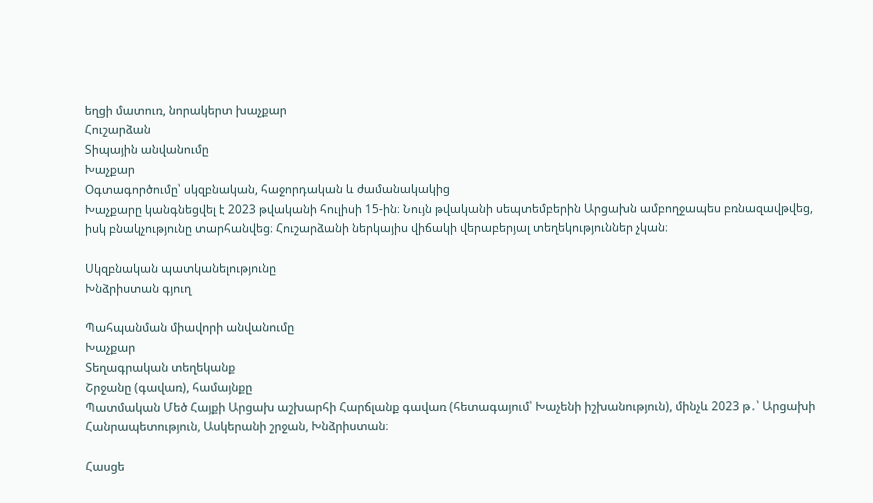եղցի մատուռ, նորակերտ խաչքար
Հուշարձան
Տիպային անվանումը
Խաչքար
Օգտագործումը՝ սկզբնական, հաջորդական և ժամանակակից
Խաչքարը կանգնեցվել է 2023 թվականի հուլիսի 15-ին։ Նույն թվականի սեպտեմբերին Արցախն ամբողջապես բռնազավթվեց, իսկ բնակչությունը տարհանվեց։ Հուշարձանի ներկայիս վիճակի վերաբերյալ տեղեկություններ չկան։

Սկզբնական պատկանելությունը
Խնձրիստան գյուղ

Պահպանման միավորի անվանումը
Խաչքար
Տեղագրական տեղեկանք
Շրջանը (գավառ), համայնքը
Պատմական Մեծ Հայքի Արցախ աշխարհի Հարճլանք գավառ (հետագայում՝ Խաչենի իշխանություն), մինչև 2023 թ․՝ Արցախի Հանրապետություն, Ասկերանի շրջան, Խնձրիստան։

Հասցե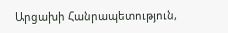Արցախի Հանրապետություն,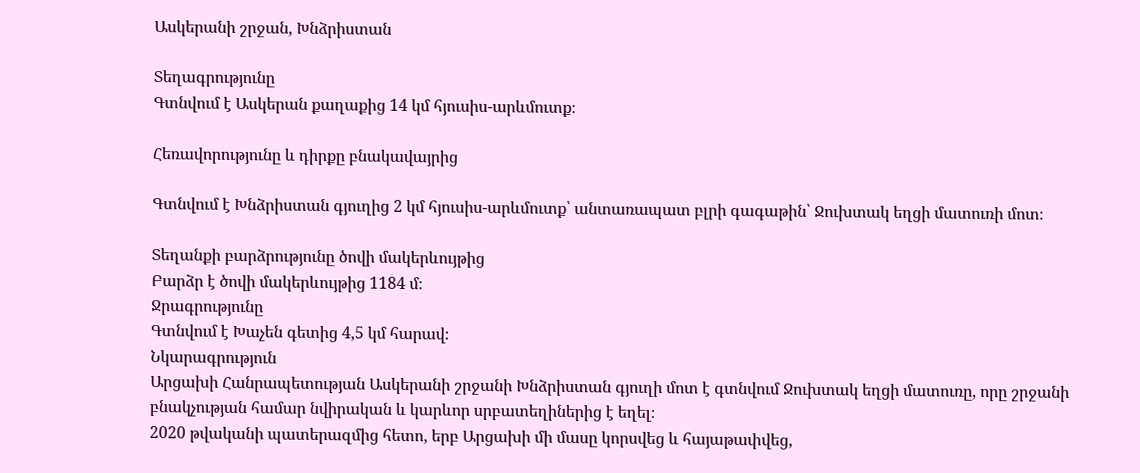Ասկերանի շրջան, Խնձրիստան

Տեղագրությունը
Գտնվում է Ասկերան քաղաքից 14 կմ հյուսիս-արևմուտք։

Հեռավորությունը և դիրքը բնակավայրից

Գտնվում է Խնձրիստան գյուղից 2 կմ հյուսիս-արևմուտք՝ անտառապատ բլրի գագաթին՝ Ջուխտակ եղցի մատուռի մոտ։

Տեղանքի բարձրությունը ծովի մակերևույթից
Բարձր է ծովի մակերևույթից 1184 մ։
Ջրագրությունը
Գտնվում է Խաչեն գետից 4,5 կմ հարավ։
Նկարագրություն
Արցախի Հանրապետության Ասկերանի շրջանի Խնձրիստան գյուղի մոտ է գտնվում Ջուխտակ եղցի մատուռը, որը շրջանի բնակչության համար նվիրական և կարևոր սրբատեղիներից է եղել։
2020 թվականի պատերազմից հետո, երբ Արցախի մի մասը կորսվեց և հայաթափվեց,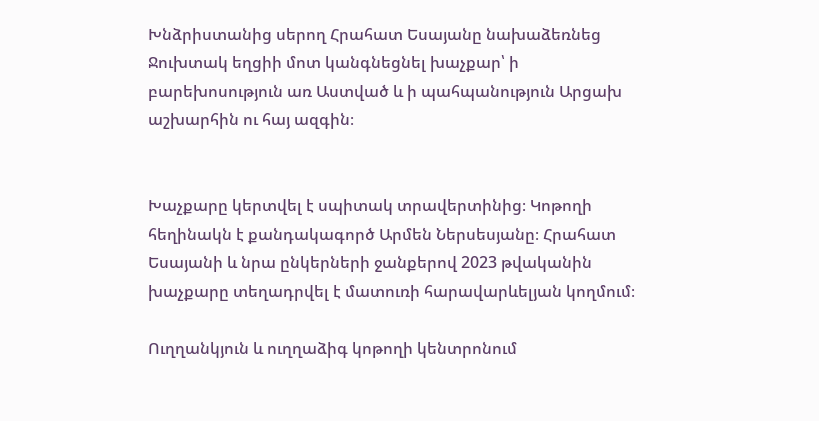Խնձրիստանից սերող Հրահատ Եսայանը նախաձեռնեց Ջուխտակ եղցիի մոտ կանգնեցնել խաչքար՝ ի բարեխոսություն առ Աստված և ի պահպանություն Արցախ աշխարհին ու հայ ազգին։


Խաչքարը կերտվել է սպիտակ տրավերտինից։ Կոթողի հեղինակն է քանդակագործ Արմեն Ներսեսյանը։ Հրահատ Եսայանի և նրա ընկերների ջանքերով 2023 թվականին խաչքարը տեղադրվել է մատուռի հարավարևելյան կողմում։

Ուղղանկյուն և ուղղաձիգ կոթողի կենտրոնում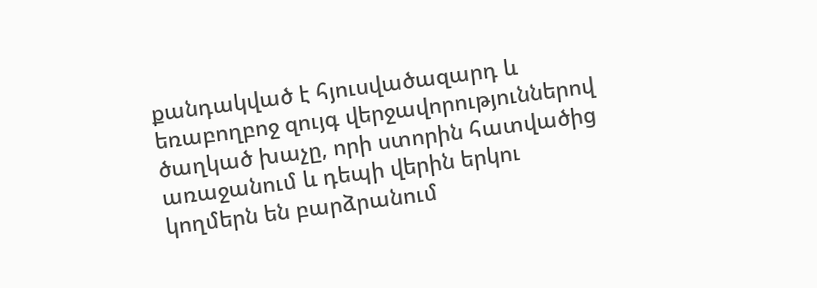քանդակված է հյուսվածազարդ և եռաբողբոջ զույգ վերջավորություններով ծաղկած խաչը, որի ստորին հատվածից առաջանում և դեպի վերին երկու կողմերն են բարձրանում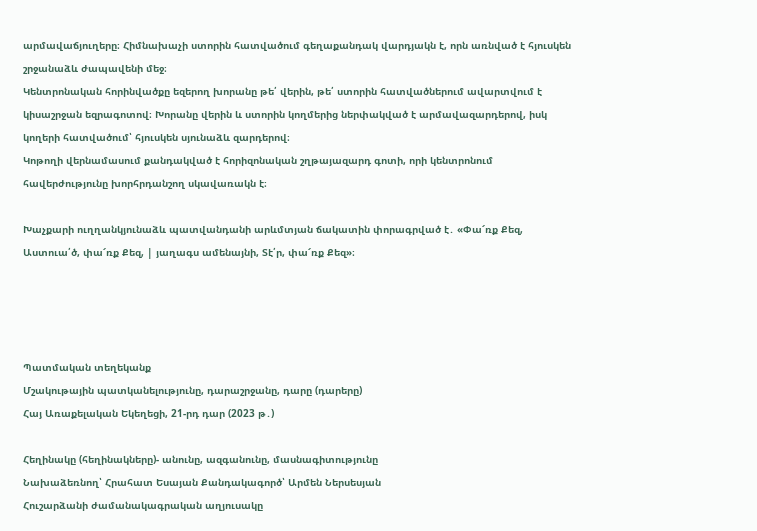արմավաճյուղերը։ Հիմնախաչի ստորին հատվածում գեղաքանդակ վարդյակն է, որն առնված է հյուսկեն շրջանաձև ժապավենի մեջ։
Կենտրոնական հորինվածքը եզերող խորանը թե՛ վերին, թե՛ ստորին հատվածներում ավարտվում է կիսաշրջան եզրագոտով։ Խորանը վերին և ստորին կողմերից ներփակված է արմավազարդերով, իսկ կողերի հատվածում՝ հյուսկեն սյունաձև զարդերով։
Կոթողի վերնամասում քանդակված է հորիզոնական շղթայազարդ գոտի, որի կենտրոնում հավերժությունը խորհրդանշող սկավառակն է։

Խաչքարի ուղղանկյունաձև պատվանդանի արևմտյան ճակատին փորագրված է․ «Փա՜ռք Քեզ, Աստուա՛ծ, փա՜ռք Քեզ, | յաղագս ամենայնի, Տէ՛ր, փա՜ռք Քեզ»։




Պատմական տեղեկանք
Մշակութային պատկանելությունը, դարաշրջանը, դարը (դարերը)
Հայ Առաքելական Եկեղեցի, 21-րդ դար (2023 թ․)

Հեղինակը (հեղինակները)- անունը, ազգանունը, մասնագիտությունը
Նախաձեռնող՝ Հրահատ Եսայան Քանդակագործ՝ Արմեն Ներսեսյան
Հուշարձանի ժամանակագրական աղյուսակը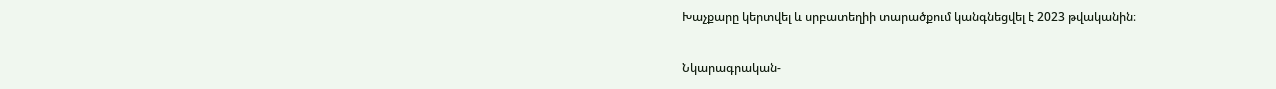Խաչքարը կերտվել և սրբատեղիի տարածքում կանգնեցվել է 2023 թվականին։

Նկարագրական-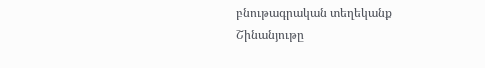բնութագրական տեղեկանք
Շինանյութը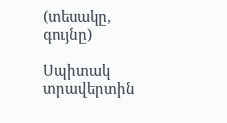(տեսակը, գույնը)

Սպիտակ տրավերտին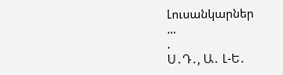Լուսանկարներ
...
.
Ս․Դ․, Ա․ Լ-Ե․